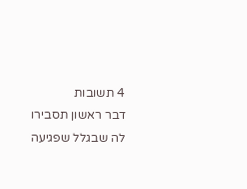4 תשובות
דבר ראשון תסבירו לה שבגלל שפגיעה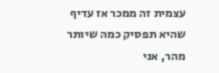עצמית זה ממכר אז עדיף שהיא תפסיק כמה שיותר מהר, אני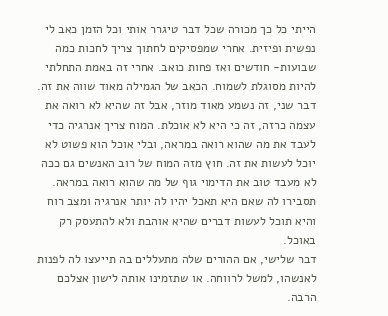הייתי כל כך מכורה שכל דבר טיגרר אותי וכל הזמן כאב לי נפשית ופיזית. אחרי שמפסיקים לחתוך צריך לחכות כמה שבועות- חודשים ואז פחות כואב. אחרי זה באמת התחלתי להיות מסוגלת לשמוח. הכאב של הגמילה מאוד שווה את זה.
דבר שני, זה נשמע מאוד מוזר, אבל זה שהיא לא רואה את עצמה כרזה, זה כי היא לא אוכלת. המוח צריך אנרגיה כדי לעבד את מה שהוא רואה במראה, ובלי אוכל הוא פשוט לא יוכל לעשות את זה. חוץ מזה המוח של רוב האנשים גם ככה לא מעבד טוב את הדימוי גוף של מה שהוא רואה במראה. תסבירו לה שאם היא תאכל יהיו לה יותר אנרגיה ומצב רוח והיא תוכל לעשות דברים שהיא אוהבת ולא להתעסק רק באוכל.
דבר שלישי, אם ההורים שלה מתעללים בה תייעצו לה לפנות לאנשהו, למשל לרווחה. או שתזמינו אותה לישון אצלכם הרבה.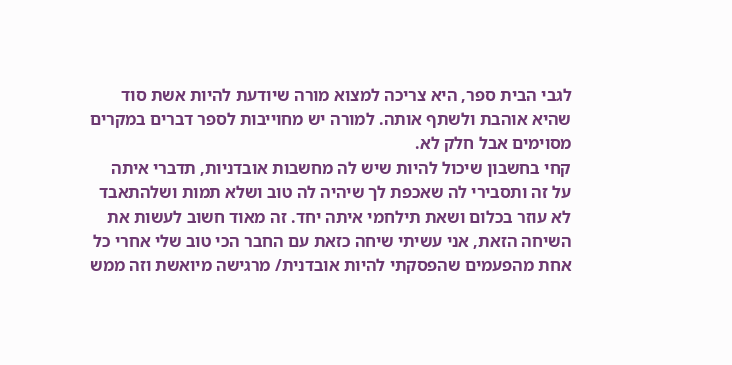לגבי הבית ספר, היא צריכה למצוא מורה שיודעת להיות אשת סוד שהיא אוהבת ולשתף אותה. למורה יש מחוייבות לספר דברים במקרים מסוימים אבל חלק לא.
קחי בחשבון שיכול להיות שיש לה מחשבות אובדניות, תדברי איתה על זה ותסבירי לה שאכפת לך שיהיה לה טוב ושלא תמות ושלהתאבד לא עוזר בכלום ושאת תילחמי איתה יחד. זה מאוד חשוב לעשות את השיחה הזאת, אני עשיתי שיחה כזאת עם החבר הכי טוב שלי אחרי כל אחת מהפעמים שהפסקתי להיות אובדנית/ מרגישה מיואשת וזה ממש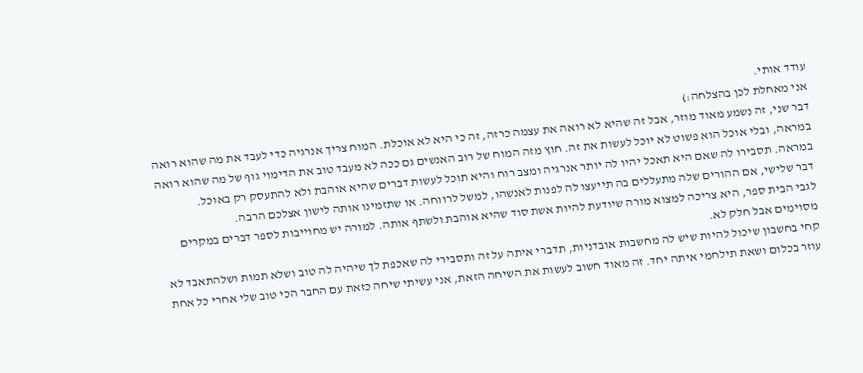עודד אותי.
אני מאחלת לכן בהצלחה:)
דבר שני, זה נשמע מאוד מוזר, אבל זה שהיא לא רואה את עצמה כרזה, זה כי היא לא אוכלת. המוח צריך אנרגיה כדי לעבד את מה שהוא רואה במראה, ובלי אוכל הוא פשוט לא יוכל לעשות את זה. חוץ מזה המוח של רוב האנשים גם ככה לא מעבד טוב את הדימוי גוף של מה שהוא רואה במראה. תסבירו לה שאם היא תאכל יהיו לה יותר אנרגיה ומצב רוח והיא תוכל לעשות דברים שהיא אוהבת ולא להתעסק רק באוכל.
דבר שלישי, אם ההורים שלה מתעללים בה תייעצו לה לפנות לאנשהו, למשל לרווחה. או שתזמינו אותה לישון אצלכם הרבה.
לגבי הבית ספר, היא צריכה למצוא מורה שיודעת להיות אשת סוד שהיא אוהבת ולשתף אותה. למורה יש מחוייבות לספר דברים במקרים מסוימים אבל חלק לא.
קחי בחשבון שיכול להיות שיש לה מחשבות אובדניות, תדברי איתה על זה ותסבירי לה שאכפת לך שיהיה לה טוב ושלא תמות ושלהתאבד לא עוזר בכלום ושאת תילחמי איתה יחד. זה מאוד חשוב לעשות את השיחה הזאת, אני עשיתי שיחה כזאת עם החבר הכי טוב שלי אחרי כל אחת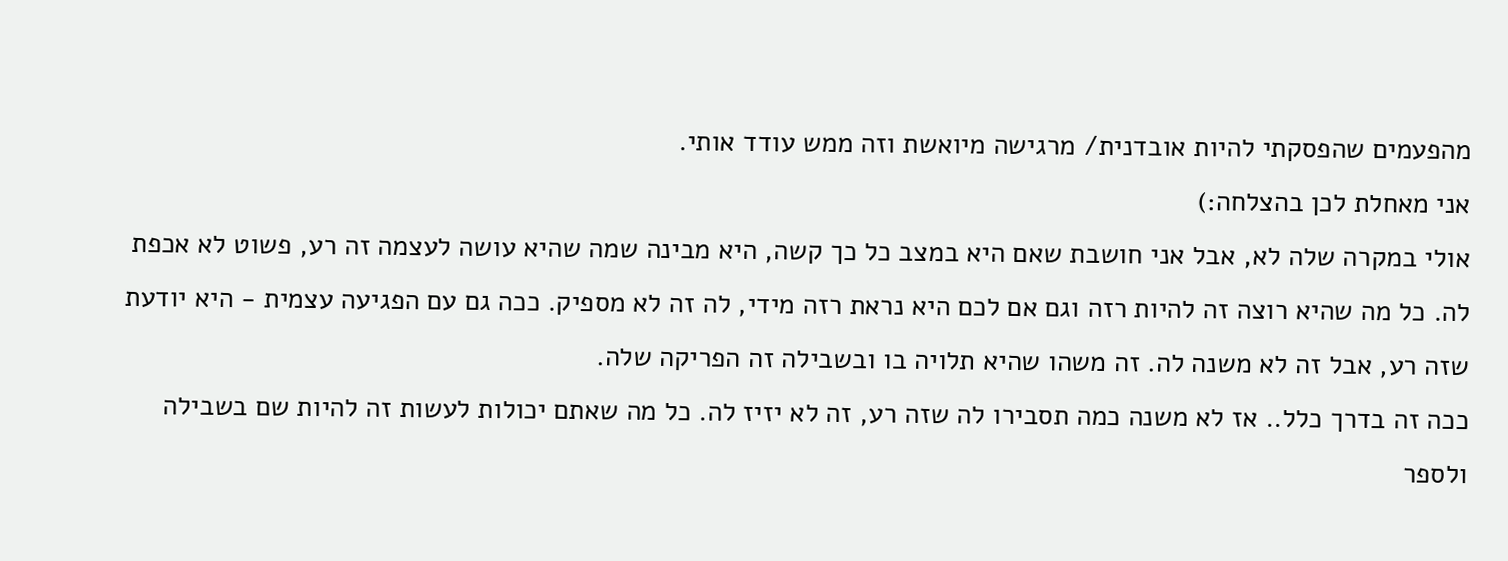מהפעמים שהפסקתי להיות אובדנית/ מרגישה מיואשת וזה ממש עודד אותי.
אני מאחלת לכן בהצלחה:)
אולי במקרה שלה לא, אבל אני חושבת שאם היא במצב כל כך קשה, היא מבינה שמה שהיא עושה לעצמה זה רע, פשוט לא אכפת לה. כל מה שהיא רוצה זה להיות רזה וגם אם לכם היא נראת רזה מידי, לה זה לא מספיק. ככה גם עם הפגיעה עצמית - היא יודעת שזה רע, אבל זה לא משנה לה. זה משהו שהיא תלויה בו ובשבילה זה הפריקה שלה.
ככה זה בדרך כלל.. אז לא משנה כמה תסבירו לה שזה רע, זה לא יזיז לה. כל מה שאתם יכולות לעשות זה להיות שם בשבילה ולספר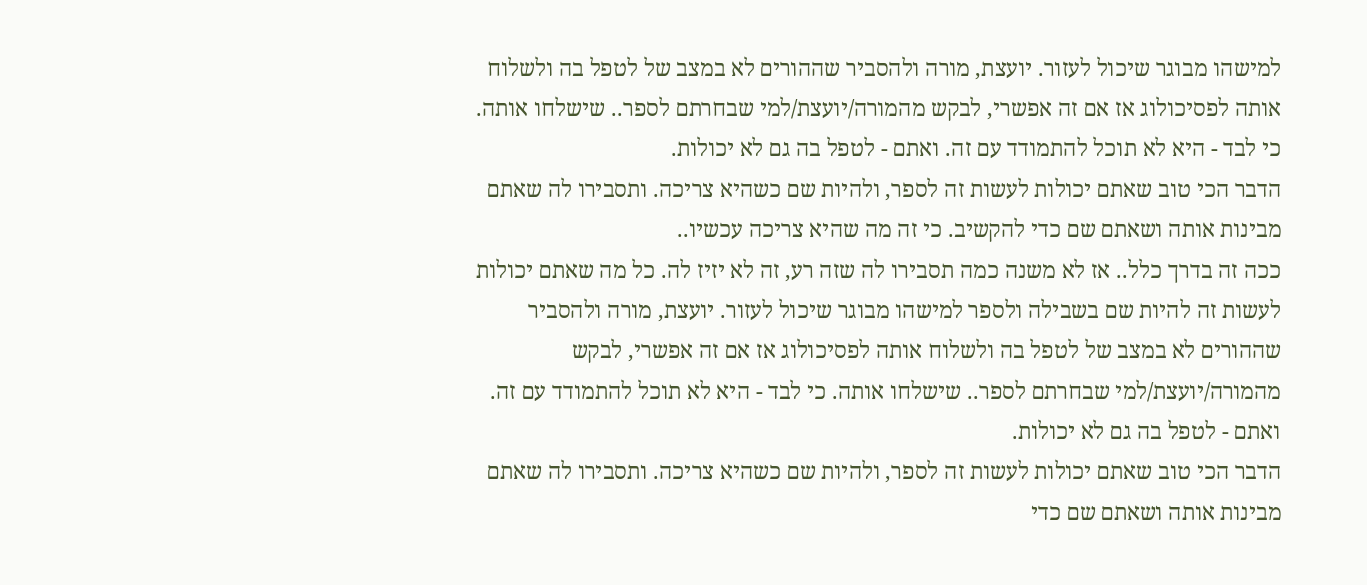למישהו מבוגר שיכול לעזור. יועצת, מורה ולהסביר שההורים לא במצב של לטפל בה ולשלוח אותה לפסיכולוג אז אם זה אפשרי, לבקש מהמורה/יועצת/למי שבחרתם לספר.. שישלחו אותה. כי לבד - היא לא תוכל להתמודד עם זה. ואתם - לטפל בה גם לא יכולות.
הדבר הכי טוב שאתם יכולות לעשות זה לספר, ולהיות שם כשהיא צריכה. ותסבירו לה שאתם מבינות אותה ושאתם שם כדי להקשיב. כי זה מה שהיא צריכה עכשיו..
ככה זה בדרך כלל.. אז לא משנה כמה תסבירו לה שזה רע, זה לא יזיז לה. כל מה שאתם יכולות לעשות זה להיות שם בשבילה ולספר למישהו מבוגר שיכול לעזור. יועצת, מורה ולהסביר שההורים לא במצב של לטפל בה ולשלוח אותה לפסיכולוג אז אם זה אפשרי, לבקש מהמורה/יועצת/למי שבחרתם לספר.. שישלחו אותה. כי לבד - היא לא תוכל להתמודד עם זה. ואתם - לטפל בה גם לא יכולות.
הדבר הכי טוב שאתם יכולות לעשות זה לספר, ולהיות שם כשהיא צריכה. ותסבירו לה שאתם מבינות אותה ושאתם שם כדי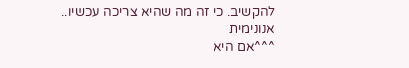להקשיב. כי זה מה שהיא צריכה עכשיו..
אנונימית
^^^אם היא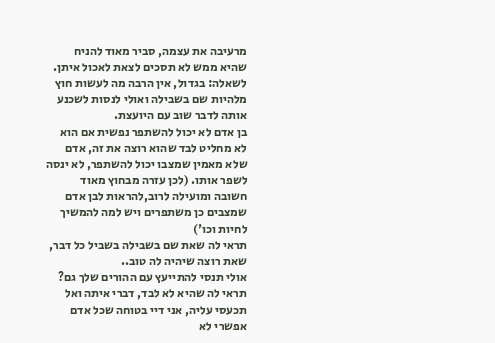מרעיבה את עצמה, סביר מאוד להניח שהיא ממש לא תסכים לצאת לאכול איתן.
לשאלה: בגדול, אין הרבה מה לעשות חוץ מלהיות שם בשבילה ואולי לנסות לשכנע אותה לדבר שוב עם היועצת.
בן אדם לא יכול להשתפר נפשית אם הוא לא מחליט לבד שהוא רוצה את זה, אדם שלא מאמין שמצבו יכול להשתפר, לא ינסה לשפר אותו. (לכן עזרה מבחוץ מאוד חשובה ומועילה לרוב,להראות לבן אדם שמצבים כן משתפרים ויש למה להמשיך לחיות וכו')
תראי לה שאת שם בשבילה בשביל כל דבר, שאת רוצה שיהיה לה טוב..
אולי תנסי להתייעץ עם ההורים שלך גם?
תראי לה שהיא לא לבד, דברי איתה ואל תכעסי עליה, אני דיי בטוחה שכל אדם אפשרי לא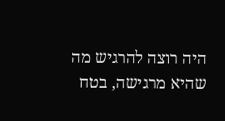היה רוצה להרגיש מה שהיא מרגישה, בטח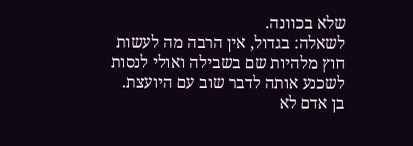שלא בכוונה.
לשאלה: בגדול, אין הרבה מה לעשות חוץ מלהיות שם בשבילה ואולי לנסות לשכנע אותה לדבר שוב עם היועצת.
בן אדם לא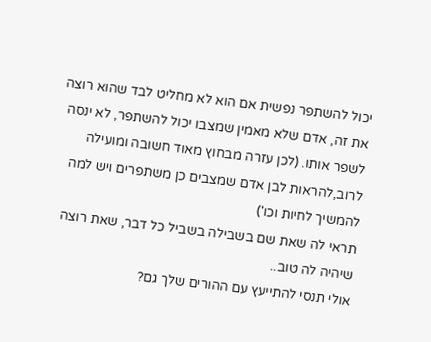יכול להשתפר נפשית אם הוא לא מחליט לבד שהוא רוצה את זה, אדם שלא מאמין שמצבו יכול להשתפר, לא ינסה לשפר אותו. (לכן עזרה מבחוץ מאוד חשובה ומועילה לרוב,להראות לבן אדם שמצבים כן משתפרים ויש למה להמשיך לחיות וכו')
תראי לה שאת שם בשבילה בשביל כל דבר, שאת רוצה שיהיה לה טוב..
אולי תנסי להתייעץ עם ההורים שלך גם?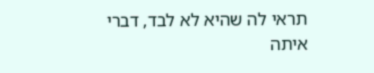תראי לה שהיא לא לבד, דברי איתה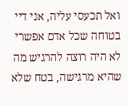ואל תכעסי עליה, אני דיי בטוחה שכל אדם אפשרי לא היה רוצה להרגיש מה שהיא מרגישה, בטח שלא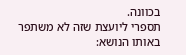בכוונה.
תספרי ליועצת שזה לא משתפר
באותו הנושא: